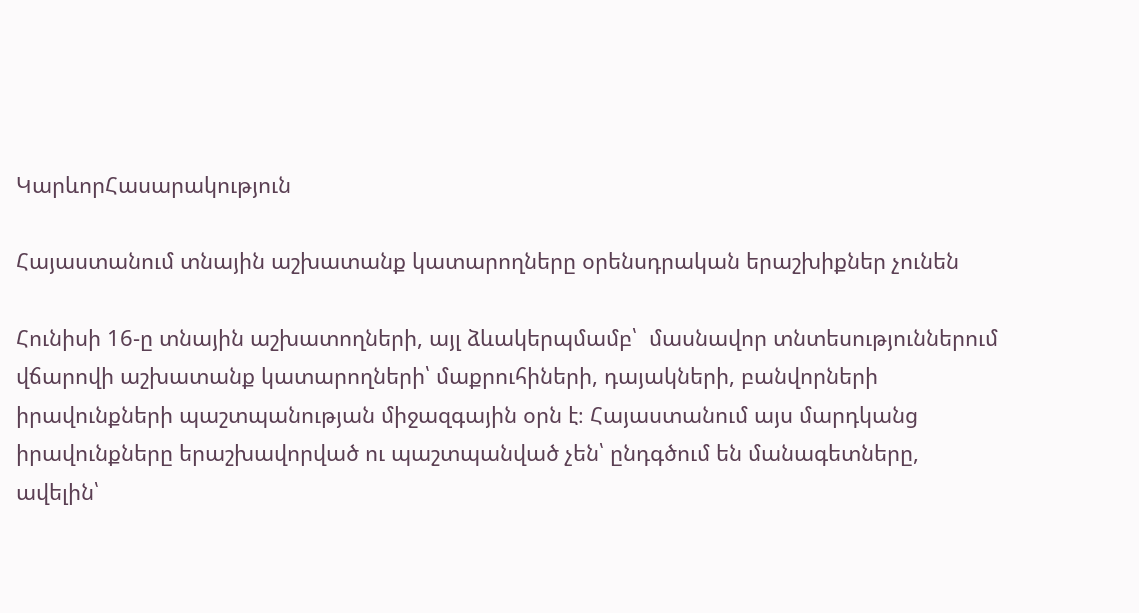ԿարևորՀասարակություն

Հայաստանում տնային աշխատանք կատարողները օրենսդրական երաշխիքներ չունեն

Հունիսի 16-ը տնային աշխատողների, այլ ձևակերպմամբ՝  մասնավոր տնտեսություններում վճարովի աշխատանք կատարողների՝ մաքրուհիների, դայակների, բանվորների իրավունքների պաշտպանության միջազգային օրն է։ Հայաստանում այս մարդկանց իրավունքները երաշխավորված ու պաշտպանված չեն՝ ընդգծում են մանագետները, ավելին՝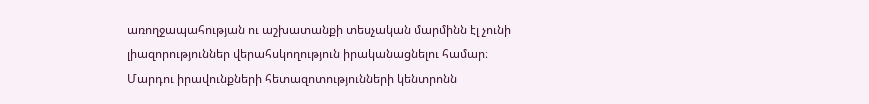առողջապահության ու աշխատանքի տեսչական մարմինն էլ չունի լիազորություններ վերահսկողություն իրականացնելու համար։ Մարդու իրավունքների հետազոտությունների կենտրոնն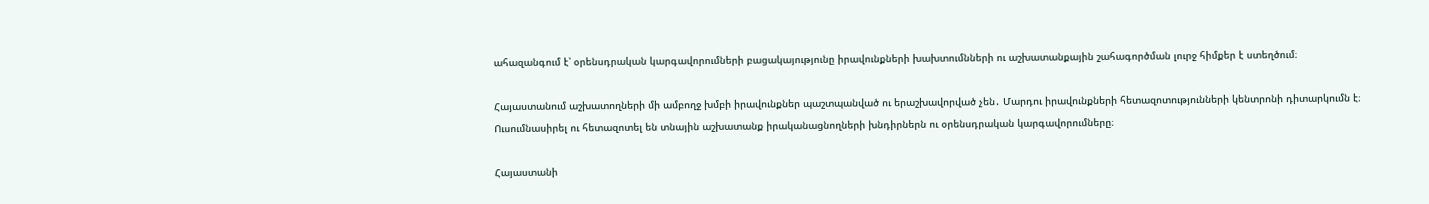ահազանգում է՝ օրենսդրական կարգավորումների բացակայությունը իրավունքների խախտումնների ու աշխատանքային շահագործման լուրջ հիմքեր է ստեղծում։

Հայաստանում աշխատողների մի ամբողջ խմբի իրավունքներ պաշտպանված ու երաշխավորված չեն․ Մարդու իրավունքների հետազոտությունների կենտրոնի դիտարկումն է։ Ուսումնասիրել ու հետազոտել են տնային աշխատանք իրականացնողների խնդիրներն ու օրենսդրական կարգավորումները։

Հայաստանի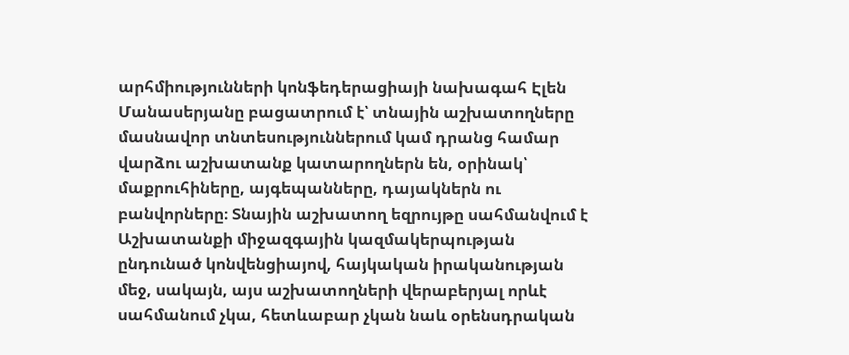արհմիությունների կոնֆեդերացիայի նախագահ Էլեն Մանասերյանը բացատրում է՝ տնային աշխատողները մասնավոր տնտեսություններում կամ դրանց համար վարձու աշխատանք կատարողներն են, օրինակ՝ մաքրուհիները, այգեպանները, դայակներն ու բանվորները։ Տնային աշխատող եզրույթը սահմանվում է Աշխատանքի միջազգային կազմակերպության ընդունած կոնվենցիայով, հայկական իրականության մեջ, սակայն, այս աշխատողների վերաբերյալ որևէ սահմանում չկա, հետևաբար չկան նաև օրենսդրական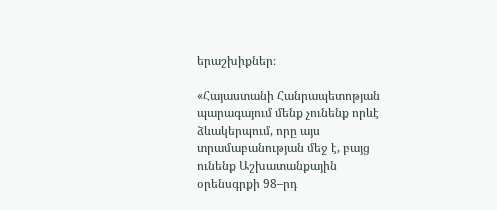երաշխիքներ։

«Հայաստանի Հանրապետոթյան պարագայում մենք չունենք որևէ ձևակերպում, որը այս տրամաբանության մեջ է, բայց ունենք Աշխատանքային օրենսգրքի 98–րդ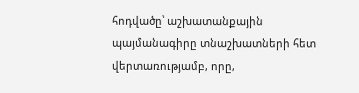հոդվածը՝ աշխատանքային պայմանագիրը տնաշխատների հետ վերտառությամբ, որը,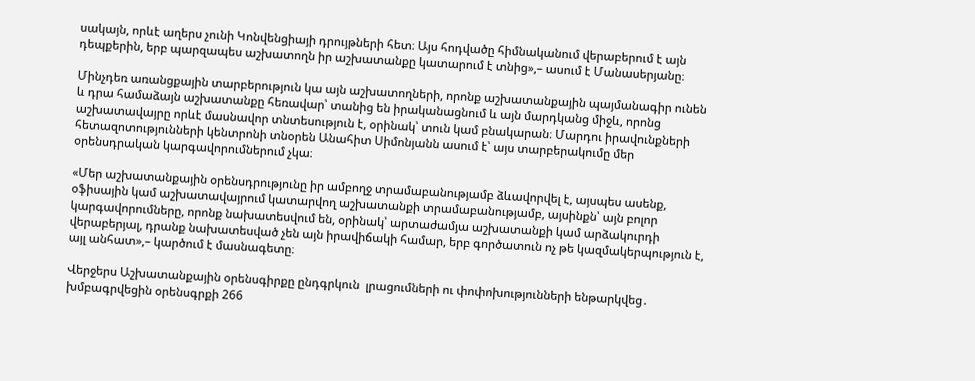սակայն, որևէ աղերս չունի Կոնվենցիայի դրույթների հետ։ Այս հոդվածը հիմնականում վերաբերում է այն դեպքերին, երբ պարզապես աշխատողն իր աշխատանքը կատարում է տնից»,– ասում է Մանասերյանը։

Մինչդեռ առանցքային տարբերություն կա այն աշխատողների, որոնք աշխատանքային պայմանագիր ունեն և դրա համաձայն աշխատանքը հեռավար՝ տանից են իրականացնում և այն մարդկանց միջև, որոնց աշխատավայրը որևէ մասնավոր տնտեսություն է, օրինակ՝ տուն կամ բնակարան։ Մարդու իրավունքների հետազոտությունների կենտրոնի տնօրեն Անահիտ Սիմոնյանն ասում է՝ այս տարբերակումը մեր օրենսդրական կարգավորումներում չկա։

«Մեր աշխատանքային օրենսդրությունը իր ամբողջ տրամաբանությամբ ձևավորվել է, այսպես ասենք, օֆիսային կամ աշխատավայրում կատարվող աշխատանքի տրամաբանությամբ, այսինքն՝ այն բոլոր կարգավորումները, որոնք նախատեսվում են, օրինակ՝ արտաժամյա աշխատանքի կամ արձակուրդի վերաբերյալ, դրանք նախատեսված չեն այն իրավիճակի համար, երբ գործատուն ոչ թե կազմակերպություն է, այլ անհատ»,– կարծում է մասնագետը։

Վերջերս Աշխատանքային օրենսգիրքը ընդգրկուն  լրացումների ու փոփոխությունների ենթարկվեց․ խմբագրվեցին օրենսգրքի 266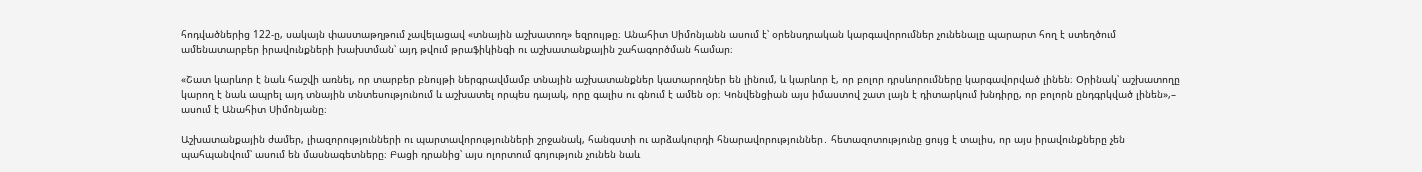հոդվածներից 122-ը, սակայն փաստաթղթում չավելացավ «տնային աշխատող» եզրույթը։ Անահիտ Սիմոնյանն ասում է՝ օրենսդրական կարգավորումներ չունենալը պարարտ հող է ստեղծում ամենատարբեր իրավունքների խախտման՝ այդ թվում թրաֆիկինգի ու աշխատանքային շահագործման համար։

«Շատ կարևոր է նաև հաշվի առնել, որ տարբեր բնույթի ներգրավմամբ տնային աշխատանքներ կատարողներ են լինում, և կարևոր է, որ բոլոր դրսևորումները կարգավորված լինեն։ Օրինակ՝ աշխատողը կարող է նաև ապրել այդ տնային տնտեսությունում և աշխատել որպես դայակ, որը գալիս ու գնում է ամեն օր։ Կոնվենցիան այս իմաստով շատ լայն է դիտարկում խնդիրը, որ բոլորն ընդգրկված լինեն»,– ասում է Անահիտ Սիմոնյանը։

Աշխատանքային ժամեր, լիազորությունների ու պարտավորությունների շրջանակ, հանգստի ու արձակուրդի հնարավորություններ․ հետազոտությունը ցույց է տալիս, որ այս իրավունքները չեն պահպանվում՝ ասում են մասնագետները։ Բացի դրանից՝ այս ոլորտում գոյություն չունեն նաև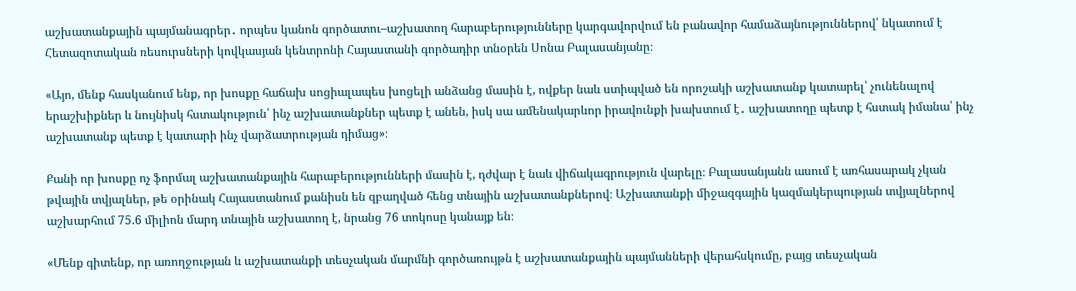աշխատանքային պայմանագրեր․ որպես կանոն գործատու–աշխատող հարաբերությունները կարգավորվում են բանավոր համաձայնություններով՝ նկատում է Հետազոտական ռեսուրսների կովկասյան կենտրոնի Հայաստանի գործադիր տնօրեն Սոնա Բալասանյանը։

«Այո, մենք հասկանում ենք, որ խոսքը հաճախ սոցիալապես խոցելի անձանց մասին է, ովքեր նաև ստիպված են որոշակի աշխատանք կատարել՝ չունենալով երաշխիքներ և նույնիսկ հստակություն՝ ինչ աշխատանքներ պետք է անեն, իսկ սա ամենակարևոր իրավունքի խախտում է․ աշխատողը պետք է հստակ իմանա՝ ինչ աշխատանք պետք է կատարի ինչ վարձատրության դիմաց»։

Քանի որ խոսքը ոչ ֆորմալ աշխատանքային հարաբերությունների մասին է, դժվար է նաև վիճակագրություն վարելը։ Բալասանյանն ասում է առհասարակ չկան թվային տվյալներ, թե օրինակ Հայաստանում քանիսն են զբաղված հենց տնային աշխատանքներով։ Աշխատանքի միջազգային կազմակերպության տվյալներով աշխարհում 75.6 միլիոն մարդ տնային աշխատող է, նրանց 76 տոկոսը կանայք են։

«Մենք գիտենք, որ առողջության և աշխատանքի տեսչական մարմնի գործառույթն է աշխատանքային պայմանների վերահսկումը, բայց տեսչական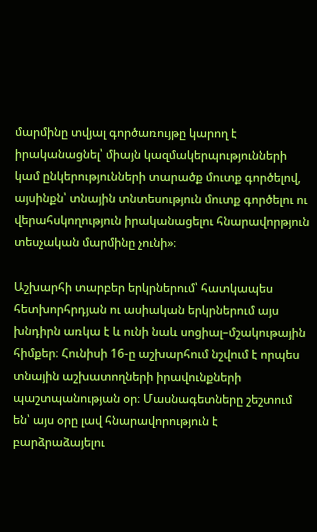մարմինը տվյալ գործառույթը կարող է իրականացնել՝ միայն կազմակերպությունների կամ ընկերությունների տարածք մուտք գործելով, այսինքն՝ տնային տնտեսություն մուտք գործելու ու վերահսկողություն իրականացելու հնարավորթյուն տեսչական մարմինը չունի»։

Աշխարհի տարբեր երկրներում՝ հատկապես հետխորհրդյան ու ասիական երկրներում այս խնդիրն առկա է և ունի նաև սոցիալ–մշակութային հիմքեր։ Հունիսի 16-ը աշխարհում նշվում է որպես տնային աշխատողների իրավունքների պաշտպանության օր։ Մասնագետները շեշտում են՝ այս օրը լավ հնարավորություն է բարձրաձայելու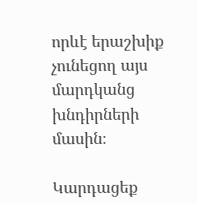որևէ երաշխիք չունեցող այս մարդկանց խնդիրների մասին։

Կարդացեք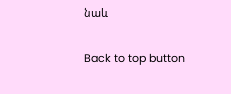նաև

Back to top button